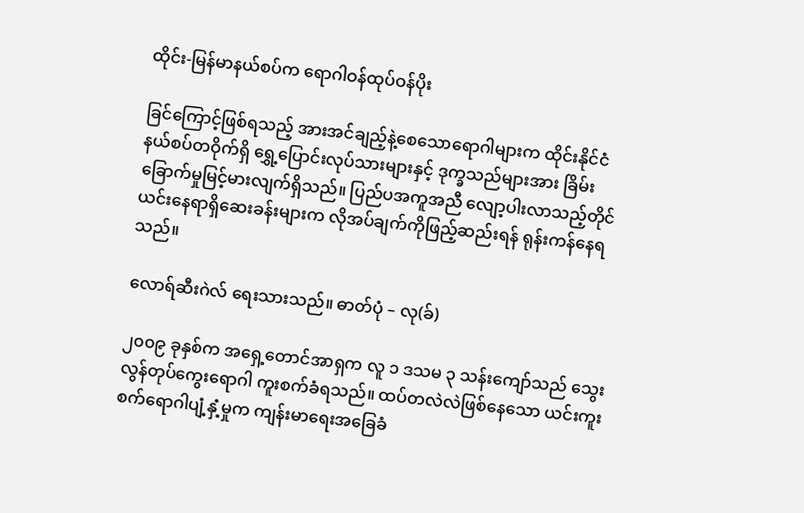ထိုင်း-မြန်မာနယ်စပ်က ရောဂါဝန်ထုပ်ဝန်ပိုး

ခြင်ကြောင့်ဖြစ်ရသည့် အားအင်ချည့်နဲ့စေသောရောဂါများက ထိုင်းနိုင်ငံနယ်စပ်တဝိုက်ရှိ ရွှေ့ပြောင်းလုပ်သားများနှင့် ဒုက္ခသည်များအား ခြိမ်းခြောက်မှုမြင့်မားလျက်ရှိသည်။ ပြည်ပအကူအညီ လျော့ပါးလာသည့်တိုင် ယင်းနေရာရှိဆေးခန်းများက လိုအပ်ချက်ကိုဖြည့်ဆည်းရန် ရုန်းကန်နေရသည်။

လောရ်ဆီးဂဲလ် ရေးသားသည်။ ဓာတ်ပုံ – လု(ခ်)

၂၀၀၉ ခုနှစ်က အရှေ့တောင်အာရှက လူ ၁ ဒသမ ၃ သန်းကျော်သည် သွေးလွန်တုပ်ကွေးရောဂါ ကူးစက်ခံရသည်။ ထပ်တလဲလဲဖြစ်နေသော ယင်းကူးစက်ရောဂါပျံ့နှံ့မှုက ကျန်းမာရေးအခြေခံ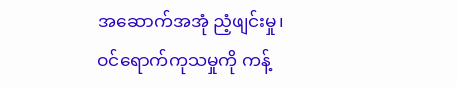အဆောက်အအုံ ညံ့ဖျင်းမှု၊ ဝင်ရောက်ကုသမှုကို ကန့်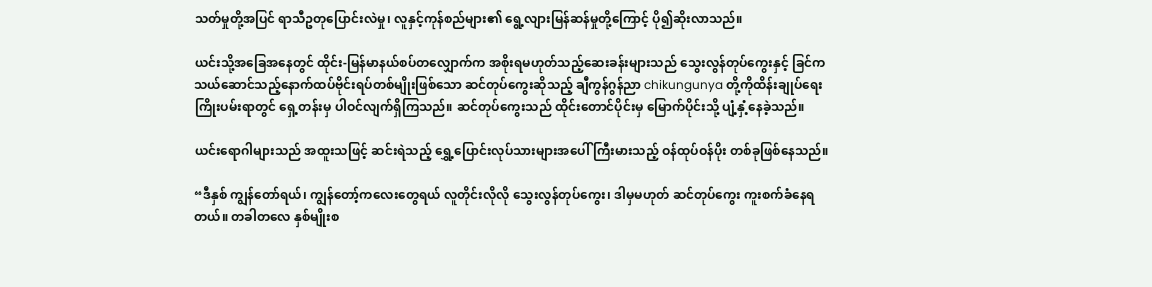သတ်မှုတို့အပြင် ရာသီဥတုပြောင်းလဲမှု၊ လူနှင့်ကုန်စည်များ၏ ရွေ့လျားမြန်ဆန်မှုတို့ကြောင့် ပို၍ဆိုးလာသည်။

ယင်းသို့အခြေအနေတွင် ထိုင်း-မြန်မာနယ်စပ်တလျှောက်က အစိုးရမဟုတ်သည့်ဆေးခန်းများသည် သွေးလွန်တုပ်ကွေးနှင့် ခြင်ကသယ်ဆောင်သည့်နောက်ထပ်ဗိုင်းရပ်တစ်မျိုးဖြစ်သော ဆင်တုပ်ကွေးဆိုသည့် ချီကွန်ဂွန်ညာ chikungunya တို့ကိုထိန်းချုပ်ရေး ကြိုးပမ်းရာတွင် ရှေ့တန်းမှ ပါဝင်လျက်ရှိကြသည်။ ဆင်တုပ်ကွေးသည် ထိုင်းတောင်ပိုင်းမှ မြောက်ပိုင်းသို့ ပျံ့နှံ့နေခဲ့သည်။

ယင်းရောဂါများသည် အထူးသဖြင့် ဆင်းရဲသည့် ရွှေ့ပြောင်းလုပ်သားများအပေါ် ကြီးမားသည့် ဝန်ထုပ်ဝန်ပိုး တစ်ခုဖြစ်နေသည်။

“ဒီနှစ် ကျွန်တော်ရယ်၊ ကျွန်တော့်ကလေးတွေရယ် လူတိုင်းလိုလို သွေးလွန်တုပ်ကွေး၊ ဒါမှမဟုတ် ဆင်တုပ်ကွေး ကူးစက်ခံနေရတယ်။ တခါတလေ နှစ်မျိုးစ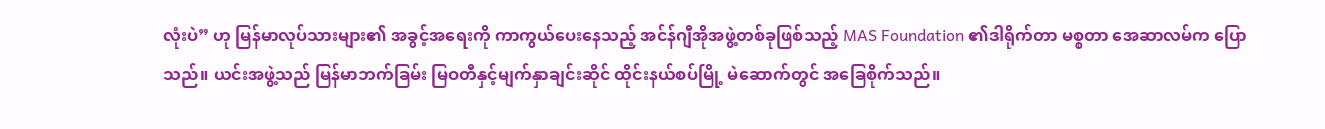လုံးပဲ” ဟု မြန်မာလုပ်သားများ၏ အခွင့်အရေးကို ကာကွယ်ပေးနေသည့် အင်န်ဂျီအိုအဖွဲ့တစ်ခုဖြစ်သည့် MAS Foundation ၏ဒါရိုက်တာ မစ္စတာ အေဆာလမ်က ပြောသည်။ ယင်းအဖွဲ့သည် မြန်မာဘက်ခြမ်း မြဝတီနှင့်မျက်နှာချင်းဆိုင် ထိုင်းနယ်စပ်မြို့ မဲဆောက်တွင် အခြေစိုက်သည်။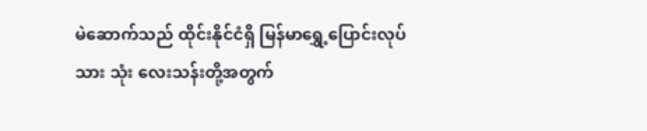မဲဆောက်သည် ထိုင်းနိုင်ငံရှိ မြန်မာရွှေ့ပြောင်းလုပ်သား သုံး လေးသန်းတို့အတွက်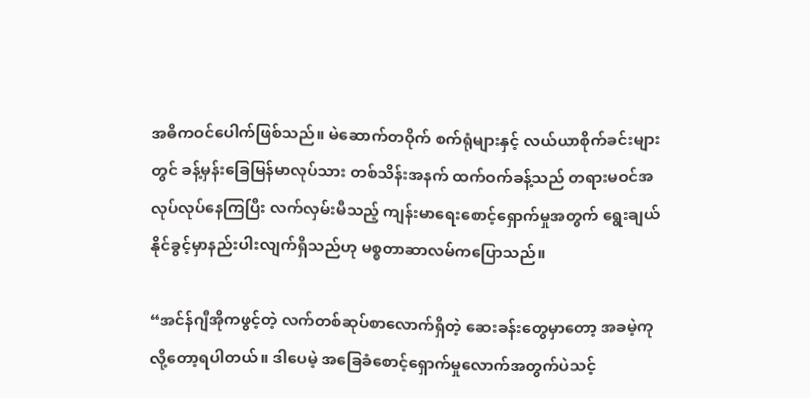အဓိကဝင်ပေါက်ဖြစ်သည်။ မဲဆောက်တဝိုက် စက်ရုံများနှင့် လယ်ယာစိုက်ခင်းများတွင် ခန့်မှန်းခြေမြန်မာလုပ်သား တစ်သိန်းအနက် ထက်ဝက်ခန့်သည် တရားမဝင်အလုပ်လုပ်နေကြပြီး လက်လှမ်းမီသည့် ကျန်းမာရေးစောင့်ရှောက်မှုအတွက် ရွေးချယ်နိုင်ခွင့်မှာနည်းပါးလျက်ရှိသည်ဟု မစ္စတာဆာလမ်ကပြောသည်။

“အင်န်ဂျီအိုကဖွင့်တဲ့ လက်တစ်ဆုပ်စာလောက်ရှိတဲ့ ဆေးခန်းတွေမှာတော့ အခမဲ့ကုလို့တော့ရပါတယ်။ ဒါပေမဲ့ အခြေခံစောင့်ရှောက်မှုလောက်အတွက်ပဲသင့်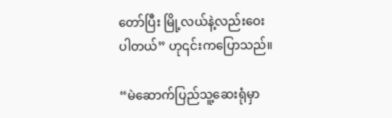တော်ပြီး မြို့လယ်နဲ့လည်းဝေးပါတယ်” ဟု၎င်းကပြောသည်။

“မဲဆောက်ပြည်သူ့ဆေးရုံမှာ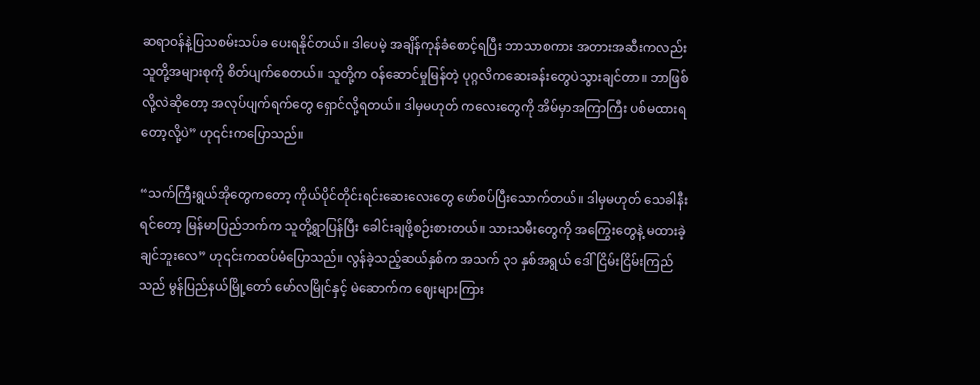ဆရာဝန်နဲ့ပြသစမ်းသပ်ခ ပေးရနိုင်တယ်။ ဒါပေမဲ့ အချိန်ကုန်ခံစောင့်ရပြီး ဘာသာစကား အတားအဆီးကလည်း သူတို့အများစုကို စိတ်ပျက်စေတယ်။ သူတို့က ဝန်ဆောင်မှုမြန်တဲ့ ပုဂ္ဂလိကဆေးခန်းတွေပဲသွားချင်တာ။ ဘာဖြစ်လို့လဲဆိုတော့ အလုပ်ပျက်ရက်တွေ ရှောင်လို့ရတယ်။ ဒါမှမဟုတ် ကလေးတွေကို အိမ်မှာအကြာကြီး ပစ်မထားရတော့လို့ပဲ” ဟု၎င်းကပြောသည်။

“သက်ကြီးရွယ်အိုတွေကတော့ ကိုယ်ပိုင်တိုင်းရင်းဆေးလေးတွေ ဖော်စပ်ပြီးသောက်တယ်။ ဒါမှမဟုတ် သေခါနီးရင်တော့ မြန်မာပြည်ဘက်က သူတို့ရွာပြန်ပြီး ခေါင်းချဖို့စဉ်းစားတယ်။ သားသမီးတွေကို အကြွေးတွေနဲ့ မထားခဲ့ချင်ဘူးလေ” ဟု၎င်းကထပ်မံပြောသည်။ လွန်ခဲ့သည့်ဆယ်နှစ်က အသက် ၃၁ နှစ်အရွယ် ဒေါ်ငြိမ်းငြိမ်းကြည်သည် မွန်ပြည်နယ်မြို့တော် မော်လမြိုင်နှင့် မဲဆောက်က ဈေးများကြား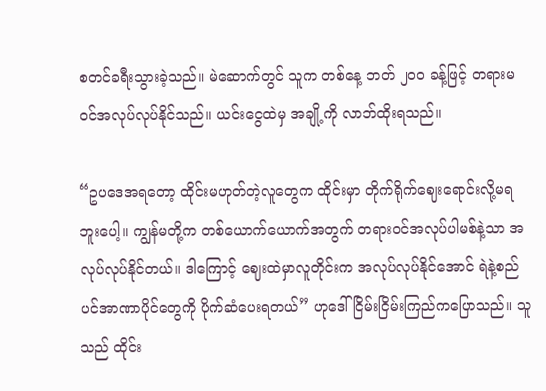စတင်ခရီးသွားခဲ့သည်။ မဲဆောက်တွင် သူက တစ်နေ့ ဘတ် ၂၀၀ ခန့်ဖြင့် တရားမဝင်အလုပ်လုပ်နိုင်သည်။ ယင်းငွေထဲမှ အချို့ကို လာဘ်ထိုးရသည်။

“ဥပဒေအရတော့ ထိုင်းမဟုတ်တဲ့လူတွေက ထိုင်းမှာ တိုက်ရိုက်ဈေးရောင်းလို့မရဘူးပေါ့။ ကျွန်မတို့က တစ်ယောက်ယောက်အတွက် တရားဝင်အလုပ်ပါမစ်နဲ့သာ အလုပ်လုပ်နိုင်တယ်။ ဒါကြောင့် ဈေးထဲမှာလူတိုင်းက အလုပ်လုပ်နိုင်အောင် ရဲနဲ့စည်ပင်အာဏာပိုင်တွေကို ပိုက်ဆံပေးရတယ်” ဟုဒေါ်ငြိမ်းငြိမ်းကြည်ကပြောသည်။ သူသည် ထိုင်း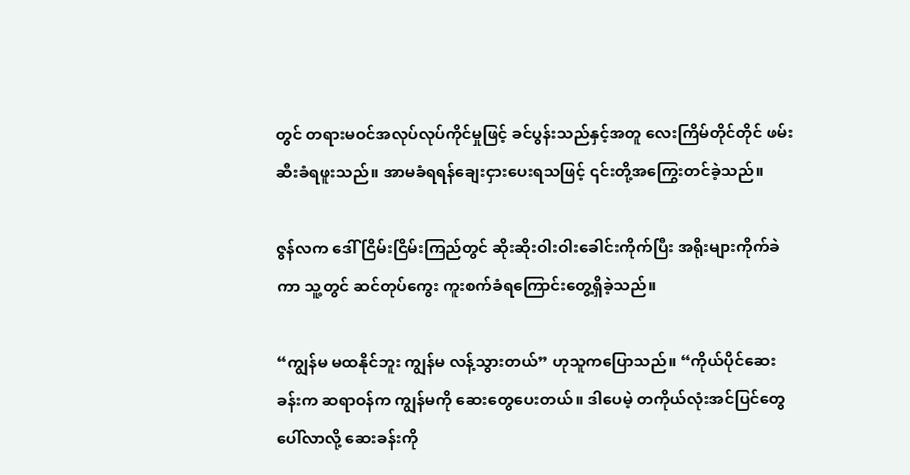တွင် တရားမဝင်အလုပ်လုပ်ကိုင်မှုဖြင့် ခင်ပွန်းသည်နှင့်အတူ လေးကြိမ်တိုင်တိုင် ဖမ်းဆီးခံရဖူးသည်။ အာမခံရရန်ချေးငှားပေးရသဖြင့် ၎င်းတို့အကြွေးတင်ခဲ့သည်။

ဇွန်လက ဒေါ်ငြိမ်းငြိမ်းကြည်တွင် ဆိုးဆိုးဝါးဝါးခေါင်းကိုက်ပြီး အရိုးများကိုက်ခဲကာ သူ့တွင် ဆင်တုပ်ကွေး ကူးစက်ခံရကြောင်းတွေ့ရှိခဲ့သည်။

“ကျွန်မ မထနိုင်ဘူး ကျွန်မ လန့်သွားတယ်” ဟုသူကပြောသည်။ “ကိုယ်ပိုင်ဆေးခန်းက ဆရာဝန်က ကျွန်မကို ဆေးတွေပေးတယ်။ ဒါပေမဲ့ တကိုယ်လုံးအင်ပြင်တွေပေါ်လာလို့ ဆေးခန်းကို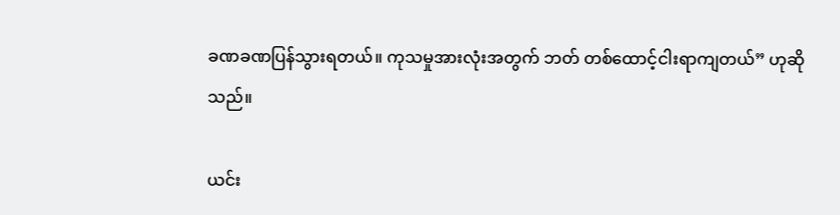ခဏခဏပြန်သွားရတယ်။ ကုသမှုအားလုံးအတွက် ဘတ် တစ်ထောင့်ငါးရာကျတယ်” ဟုဆိုသည်။

ယင်း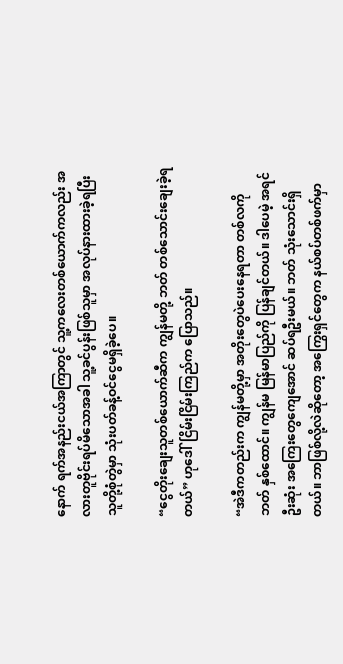နောက် ရက်အနည်းငယ်အကြာတွင် သူ့ကလေးတစ်ယောက်ကလည်း အလားတူဗိုင်းရပ်မိသောအခါ သူ့ခင်ပွန်းဖြစ်သူမှာ အလုပ်နားထားခဲ့ရပြီး သူတို့စုံတွဲမှာ သုံးပတ်ခန့်ဝင်ငွေမရှိခဲ့ပေ။

“ငွေတိုးချေးသူတစ်ယောက်ဆီက ကျွန်မတို့ ဘတ် တစ်သောင်းချေးခဲ့ရတယ်” ဟုဒေါ်ငြိမ်းငြိမ်းကြည်က ပြောသည်။

“အဲဒီကတည်းက ကျွန်မတို့မှာ အတိုးတွေပဲပေးနေရတာ တစ်လကို ဘတ် နှစ်ထောင်။ ကျွန်မ မြန်မာပြည်ကို ပြန်ချင်တယ်။ ဒါပေမဲ့ အရင်ဦးဆုံး အကြေးတွေကျေအောင် ဆပ်ရဦးမယ်။ ဘတ် သုံးသောင်းရှိတယ်။ ဘာဖြစ်လို့လဲဆိုတော့ အကြွေးရှင်တွေက နယ်စပ်တစ်ဖက်မှာ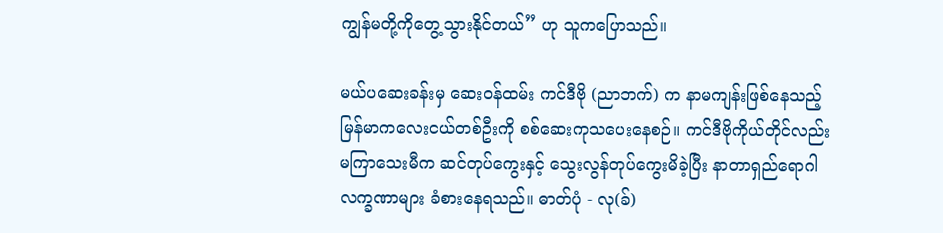ကျွန်မတို့ကိုတွေ့သွားနိုင်တယ်” ဟု သူကပြောသည်။

မယ်ပဆေးခန်းမှ ဆေးဝန်ထမ်း ကင်ဒီဗို (ညာဘက်) က နာမကျန်းဖြစ်နေသည့် မြန်မာကလေးငယ်တစ်ဦးကို စစ်ဆေးကုသပေးနေစဉ်။ ကင်ဒီဗိုကိုယ်တိုင်လည်း မကြာသေးမီက ဆင်တုပ်ကွေးနှင့် သွေးလွန်တုပ်ကွေးမိခဲ့ပြီး နာတာရှည်ရောဂါလက္ခဏာများ ခံစားနေရသည်။ ဓာတ်ပုံ - လု(ခ်)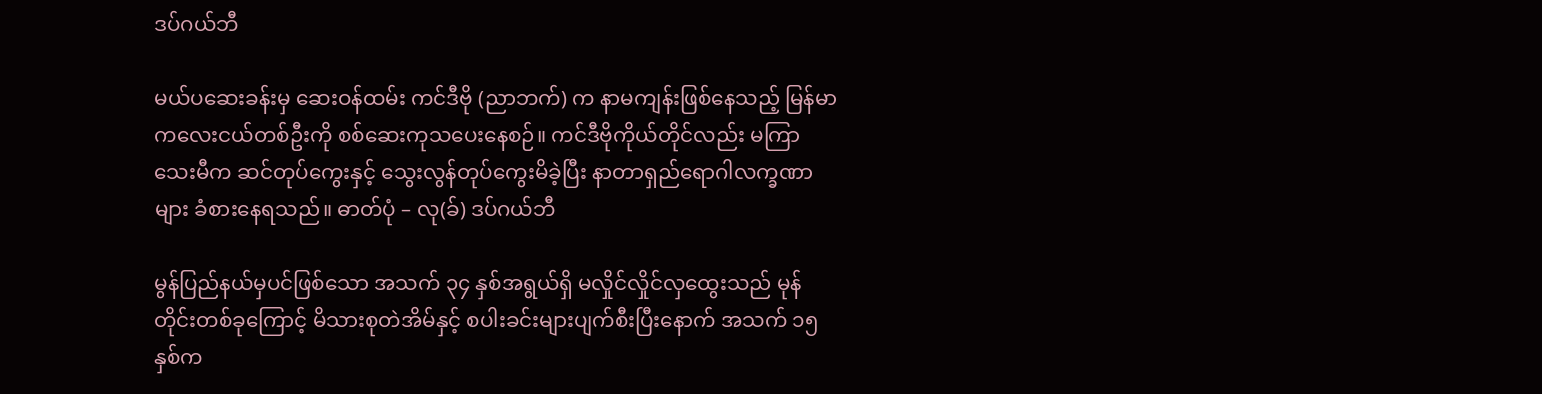ဒပ်ဂယ်ဘီ

မယ်ပဆေးခန်းမှ ဆေးဝန်ထမ်း ကင်ဒီဗို (ညာဘက်) က နာမကျန်းဖြစ်နေသည့် မြန်မာကလေးငယ်တစ်ဦးကို စစ်ဆေးကုသပေးနေစဉ်။ ကင်ဒီဗိုကိုယ်တိုင်လည်း မကြာသေးမီက ဆင်တုပ်ကွေးနှင့် သွေးလွန်တုပ်ကွေးမိခဲ့ပြီး နာတာရှည်ရောဂါလက္ခဏာများ ခံစားနေရသည်။ ဓာတ်ပုံ – လု(ခ်) ဒပ်ဂယ်ဘီ

မွန်ပြည်နယ်မှပင်ဖြစ်သော အသက် ၃၄ နှစ်အရွယ်ရှိ မလှိုင်လှိုင်လှထွေးသည် မုန်တိုင်းတစ်ခုကြောင့် မိသားစုတဲအိမ်နှင့် စပါးခင်းများပျက်စီးပြီးနောက် အသက် ၁၅ နှစ်က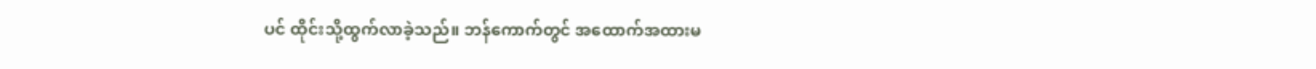ပင် ထိုင်းသို့ထွက်လာခဲ့သည်။ ဘန်ကောက်တွင် အထောက်အထားမ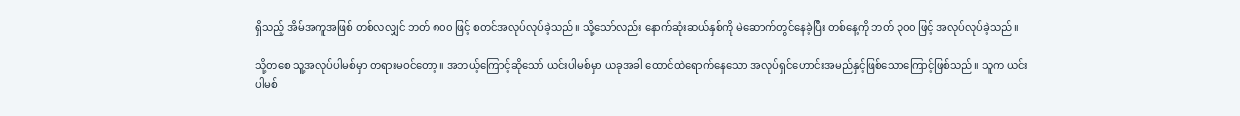ရှိသည့် အိမ်အကူအဖြစ် တစ်လလျှင် ဘတ် ၈၀၀ ဖြင့် စတင်အလုပ်လုပ်ခဲ့သည်။ သို့သော်လည်း နောက်ဆုံးဆယ်နှစ်ကို မဲဆောက်တွင်နေခဲ့ပြီး တစ်နေ့ကို ဘတ် ၃၀၀ ဖြင့် အလုပ်လုပ်ခဲ့သည်။

သို့တစေ သူ့အလုပ်ပါမစ်မှာ တရားမဝင်တော့။ အဘယ့်ကြောင့်ဆိုသော် ယင်းပါမစ်မှာ ယခုအခါ ထောင်ထဲရောက်နေသော အလုပ်ရှင်ဟောင်းအမည်နှင့်ဖြစ်သောကြောင့်ဖြစ်သည်။ သူက ယင်းပါမစ်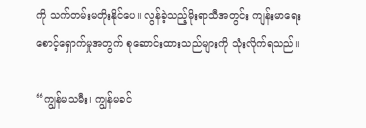ကို သက်တမ်းမတိုးနိုင်ပေ။ လွန်ခဲ့သည့်မိုးရာသီအတွင်း ကျန်းမာရေးစောင့်ရှောက်မှုအတွက် စုဆောင်းထားသည်များကို သုံးလိုက်ရသည်။

“ကျွန်မသမီး၊ ကျွန်မခင်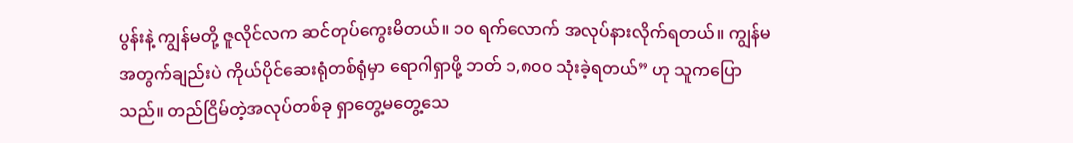ပွန်းနဲ့ ကျွန်မတို့ ဇူလိုင်လက ဆင်တုပ်ကွေးမိတယ်။ ၁၀ ရက်လောက် အလုပ်နားလိုက်ရတယ်။ ကျွန်မအတွက်ချည်းပဲ ကိုယ်ပိုင်ဆေးရုံတစ်ရုံမှာ ရောဂါရှာဖို့ ဘတ် ၁,၈၀၀ သုံးခဲ့ရတယ်” ဟု သူကပြောသည်။ တည်ငြိမ်တဲ့အလုပ်တစ်ခု ရှာတွေ့မတွေ့သေ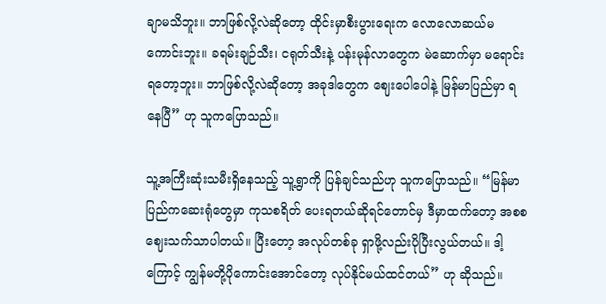ချာမသိဘူး။ ဘာဖြစ်လို့လဲဆိုတော့ ထိုင်းမှာစီးပွားရေးက လောလောဆယ်မကောင်းဘူး။ ခရမ်းချဉ်သီး၊ ငရုတ်သီးနဲ့ ပန်းမုန်လာတွေက မဲဆောက်မှာ မရောင်းရတော့ဘူး။ ဘာဖြစ်လို့လဲဆိုတော့ အခုဒါတွေက ဈေးပေါပေါနဲ့ မြန်မာပြည်မှာ ရနေပြီ” ဟု သူကပြောသည်။

သူ့အကြီးဆုံးသမီးရှိနေသည့် သူ့ရွာကို ပြန်ချင်သည်ဟု သူကပြောသည်။ “မြန်မာပြည်ကဆေးရုံတွေမှာ ကုသစရိတ် ပေးရတယ်ဆိုရင်တောင်မှ ဒီမှာထက်တော့ အစစဈေးသက်သာပါတယ်။ ပြီးတော့ အလုပ်တစ်ခု ရှာဖို့လည်းပိုပြီးလွယ်တယ်။ ဒါ့ကြောင့် ကျွန်မတို့ပိုကောင်းအောင်တော့ လုပ်နိုင်မယ်ထင်တယ်” ဟု ဆိုသည်။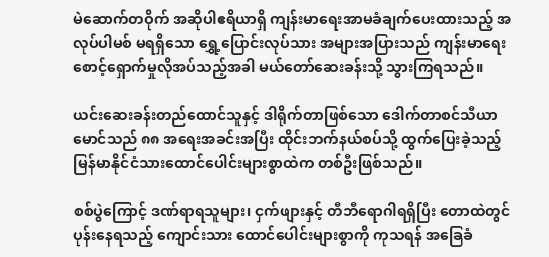မဲဆောက်တဝိုက် အဆိုပါဧရိယာရှိ ကျန်းမာရေးအာမခံချက်ပေးထားသည့် အလုပ်ပါမစ် မရရှိသော ရွှေ့ပြောင်းလုပ်သား အများအပြားသည် ကျန်းမာရေးစောင့်ရှောက်မှုလိုအပ်သည့်အခါ မယ်တော်ဆေးခန်းသို့ သွားကြရသည်။

ယင်းဆေးခန်းတည်ထောင်သူနှင့် ဒါရိုက်တာဖြစ်သော ဒေါက်တာစင်သီယာမောင်သည် ၈၈ အရေးအခင်းအပြီး ထိုင်းဘက်နယ်စပ်သို့ ထွက်ပြေးခဲ့သည့် မြန်မာနိုင်ငံသားထောင်ပေါင်းများစွာထဲက တစ်ဦးဖြစ်သည်။

စစ်ပွဲကြောင့် ဒဏ်ရာရသူများ၊ ငှက်ဖျားနှင့် တီဘီရောဂါရရှိပြီး တောထဲတွင် ပုန်းနေရသည့် ကျောင်းသား ထောင်ပေါင်းများစွာကို ကုသရန် အခြေခံ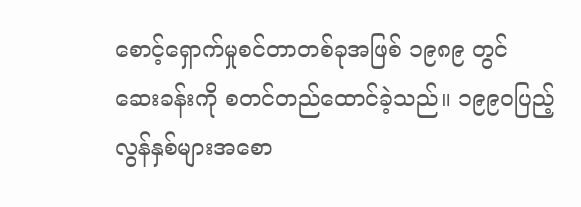စောင့်ရှောက်မှုစင်တာတစ်ခုအဖြစ် ၁၉၈၉ တွင် ဆေးခန်းကို စတင်တည်ထောင်ခဲ့သည်။ ၁၉၉၀ပြည့်လွန်နှစ်များအစော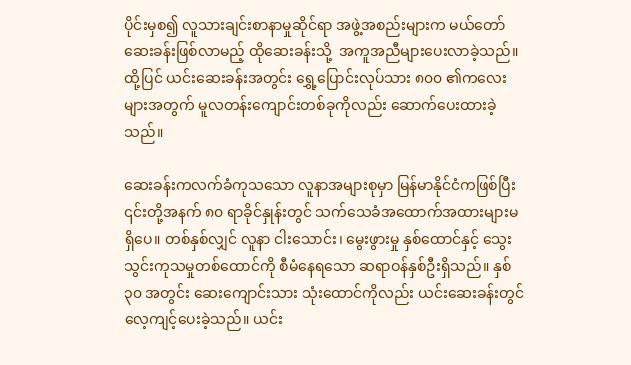ပိုင်းမှစ၍ လူသားချင်းစာနာမှုဆိုင်ရာ အဖွဲ့အစည်းများက မယ်တော်ဆေးခန်းဖြစ်လာမည့် ထိုဆေးခန်းသို့  အကူအညီများပေးလာခဲ့သည်။ ထို့ပြင် ယင်းဆေးခန်းအတွင်း ရွှေ့ပြောင်းလုပ်သား ၈၀၀ ၏ကလေးများအတွက် မူလတန်းကျောင်းတစ်ခုကိုလည်း ဆောက်ပေးထားခဲ့သည်။

ဆေးခန်းကလက်ခံကုသသော လူနာအများစုမှာ မြန်မာနိုင်ငံကဖြစ်ပြီး ၎င်းတို့အနက် ၈၀ ရာခိုင်နှုန်းတွင် သက်သေခံအထောက်အထားများမရှိပေ။ တစ်နှစ်လျှင် လူနာ ငါးသောင်း၊ မွေးဖွားမှု နှစ်ထောင်နှင့် သွေးသွင်းကုသမှုတစ်ထောင်ကို စီမံနေရသော ဆရာဝန်နှစ်ဦးရှိသည်။ နှစ် ၃၀ အတွင်း ဆေးကျောင်းသား သုံးထောင်ကိုလည်း ယင်းဆေးခန်းတွင် လေ့ကျင့်ပေးခဲ့သည်။ ယင်း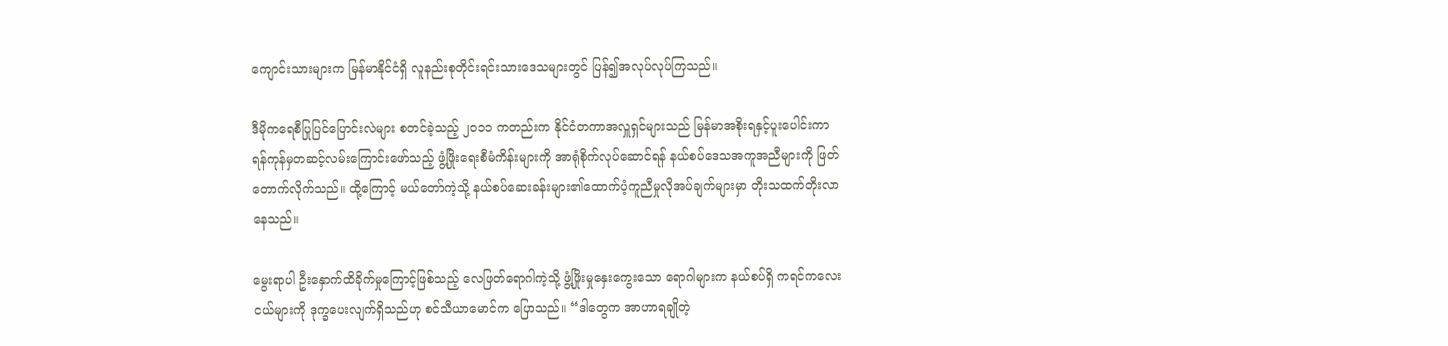ကျောင်းသားများက မြန်မာနိုင်ငံရှိ လူနည်းစုတိုင်းရင်းသားဒေသများတွင် ပြန်၍အလုပ်လုပ်ကြသည်။

ဒီမိုကရေစီပြုပြင်ပြောင်းလဲများ စတင်ခဲ့သည့် ၂၀၁၁ ကတည်းက နိုင်ငံတကာအလှူရှင်များသည် မြန်မာအစိုးရနှင့်ပူးပေါင်းကာ ရန်ကုန်မှတဆင့်လမ်းကြောင်းဖော်သည့် ဖွံ့ဖြိုးရေးစီမံကိန်းများကို အာရုံစိုက်လုပ်ဆောင်ရန် နယ်စပ်ဒေသအကူအညီများကို ဖြတ်တောက်လိုက်သည်။ ထို့ကြောင့် မယ်တော်ကဲ့သို့ နယ်စပ်ဆေးခန်းများ၏ထောက်ပံ့ကူညီမှုလိုအပ်ချက်များမှာ တိုးသထက်တိုးလာနေသည်။

မွေးရာပါ ဦးနှောက်ထိခိုက်မှုကြောင့်ဖြစ်သည့် လေဖြတ်ရောဂါကဲ့သို့ ဖွံ့ဖြိုးမှုနှေးကွေးသော ရောဂါများက နယ်စပ်ရှိ ကရင်ကလေးငယ်များကို ဒုက္ခပေးလျက်ရှိသည်ဟု စင်သီယာမောင်က ပြောသည်။ “ဒါတွေက အာဟာရချိုတဲ့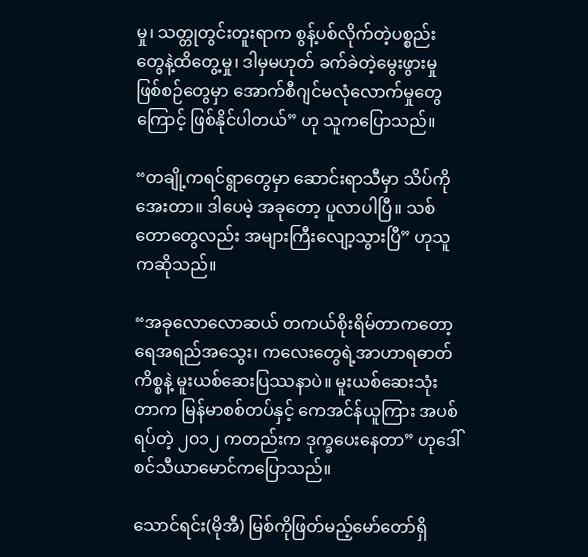မှု၊ သတ္တုတွင်းတူးရာက စွန့်ပစ်လိုက်တဲ့ပစ္စည်းတွေနဲ့ထိတွေ့မှု၊ ဒါမှမဟုတ် ခက်ခဲတဲ့မွေးဖွားမှု ဖြစ်စဉ်တွေမှာ အောက်စီဂျင်မလုံလောက်မှုတွေကြောင့် ဖြစ်နိုင်ပါတယ်” ဟု သူကပြောသည်။

“တချို့ကရင်ရွာတွေမှာ ဆောင်းရာသီမှာ သိပ်ကိုအေးတာ။ ဒါပေမဲ့ အခုတော့ ပူလာပါပြီ။ သစ်တောတွေလည်း အများကြီးလျော့သွားပြီ” ဟုသူကဆိုသည်။

“အခုလောလောဆယ် တကယ်စိုးရိမ်တာကတော့ ရေအရည်အသွေး၊ ကလေးတွေရဲ့အာဟာရဓာတ်ကိစ္စနဲ့ မူးယစ်ဆေးပြဿနာပဲ။ မူးယစ်ဆေးသုံးတာက မြန်မာစစ်တပ်နှင့် ကေအင်န်ယူကြား အပစ်ရပ်တဲ့ ၂၀၁၂ ကတည်းက ဒုက္ခပေးနေတာ” ဟုဒေါ်စင်သီယာမောင်ကပြောသည်။

သောင်ရင်း(မိုအီ) မြစ်ကိုဖြတ်မည့်မော်တော်ရှိ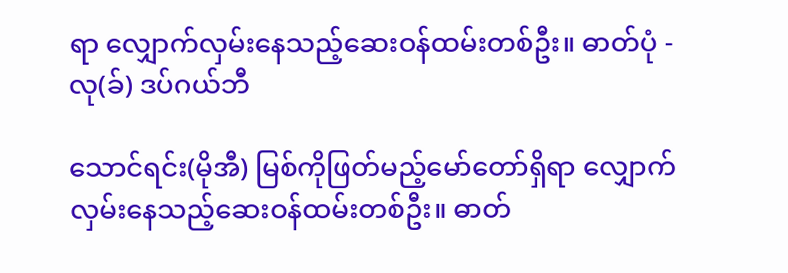ရာ လျှောက်လှမ်းနေသည့်ဆေးဝန်ထမ်းတစ်ဦး။ ဓာတ်ပုံ - လု(ခ်) ဒပ်ဂယ်ဘီ

သောင်ရင်း(မိုအီ) မြစ်ကိုဖြတ်မည့်မော်တော်ရှိရာ လျှောက်လှမ်းနေသည့်ဆေးဝန်ထမ်းတစ်ဦး။ ဓာတ်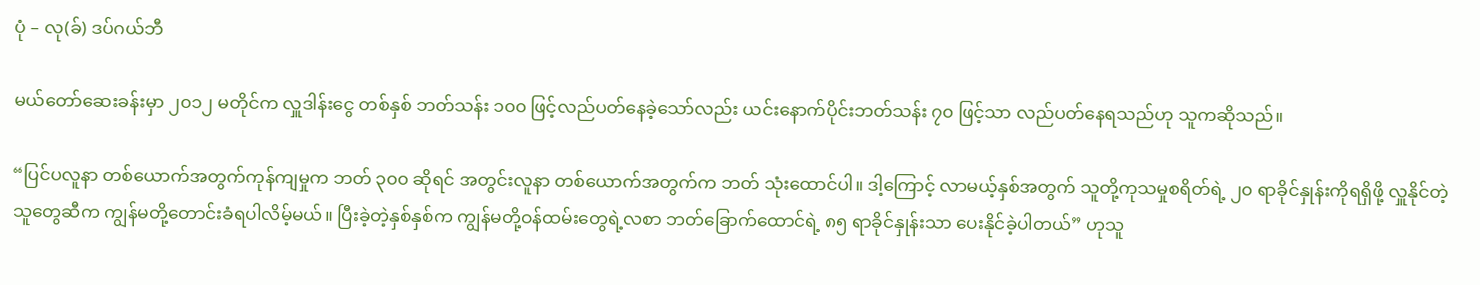ပုံ – လု(ခ်) ဒပ်ဂယ်ဘီ

မယ်တော်ဆေးခန်းမှာ ၂၀၁၂ မတိုင်က လှူဒါန်းငွေ တစ်နှစ် ဘတ်သန်း ၁၀၀ ဖြင့်လည်ပတ်နေခဲ့သော်လည်း ယင်းနောက်ပိုင်းဘတ်သန်း ၇၀ ဖြင့်သာ လည်ပတ်နေရသည်ဟု သူကဆိုသည်။

“ပြင်ပလူနာ တစ်ယောက်အတွက်ကုန်ကျမှုက ဘတ် ၃၀၀ ဆိုရင် အတွင်းလူနာ တစ်ယောက်အတွက်က ဘတ် သုံးထောင်ပါ။ ဒါ့ကြောင့် လာမယ့်နှစ်အတွက် သူတို့ကုသမှုစရိတ်ရဲ့ ၂၀ ရာခိုင်နှုန်းကိုရရှိဖို့ လှူနိုင်တဲ့သူတွေဆီက ကျွန်မတို့တောင်းခံရပါလိမ့်မယ်။ ပြီးခဲ့တဲ့နှစ်နှစ်က ကျွန်မတို့ဝန်ထမ်းတွေရဲ့လစာ ဘတ်ခြောက်ထောင်ရဲ့ ၈၅ ရာခိုင်နှုန်းသာ ပေးနိုင်ခဲ့ပါတယ်” ဟုသူ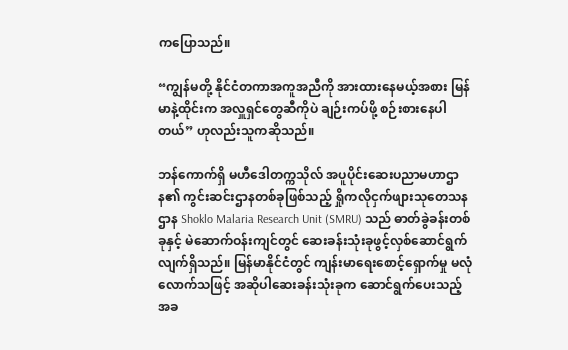ကပြောသည်။

“ကျွန်မတို့ နိုင်ငံတကာအကူအညီကို အားထားနေမယ့်အစား မြန်မာနဲ့ထိုင်းက အလှူရှင်တွေဆီကိုပဲ ချဉ်းကပ်ဖို့ စဉ်းစားနေပါတယ်” ဟုလည်းသူကဆိုသည်။

ဘန်ကောက်ရှိ မဟီဒေါတက္ကသိုလ် အပူပိုင်းဆေးပညာမဟာဌာန၏ ကွင်းဆင်းဌာနတစ်ခုဖြစ်သည့် ရှိုကလိုငှက်ဖျားသုတေသနဌာန Shoklo Malaria Research Unit (SMRU) သည် ဓာတ်ခွဲခန်းတစ်ခုနှင့် မဲဆောက်ဝန်းကျင်တွင် ဆေးခန်းသုံးခုဖွင့်လှစ်ဆောင်ရွက်လျက်ရှိသည်။ မြန်မာနိုင်ငံတွင် ကျန်းမာရေးစောင့်ရှောက်မှု မလုံလောက်သဖြင့် အဆိုပါဆေးခန်းသုံးခုက ဆောင်ရွက်ပေးသည့် အခ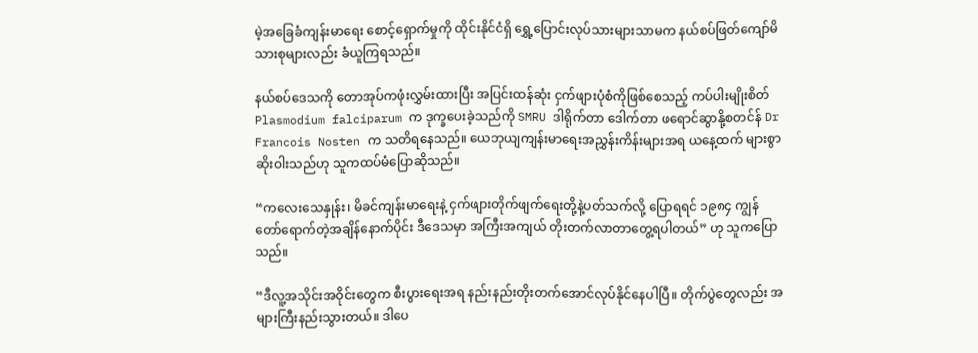မဲ့အခြေခံကျန်းမာရေး စောင့်ရှောက်မှုကို ထိုင်းနိုင်ငံရှိ ရွှေ့ပြောင်းလုပ်သားများသာမက နယ်စပ်ဖြတ်ကျော်မိသားစုများလည်း ခံယူကြရသည်။

နယ်စပ်ဒေသကို တောအုပ်ကဖုံးလွှမ်းထားပြီး အပြင်းထန်ဆုံး ငှက်ဖျားပုံစံကိုဖြစ်စေသည့် ကပ်ပါးမျိုးစိတ် Plasmodium falciparum က ဒုက္ခပေးခဲ့သည်ကို SMRU ဒါရိုက်တာ ဒေါက်တာ ဖရောင်ဆွာနို့စတင်န် Dr Francois Nosten က သတိရနေသည်။ ယေဘုယျကျန်းမာရေးအညွှန်းကိန်းများအရ ယနေ့ထက် များစွာဆိုးဝါးသည်ဟု သူကထပ်မံပြောဆိုသည်။

“ကလေးသေနှုန်း၊ မိခင်ကျန်းမာရေးနဲ့ ငှက်ဖျားတိုက်ဖျက်ရေးတို့နဲ့ပတ်သက်လို့ ပြောရရင် ၁၉၈၄ ကျွန်တော်ရောက်တဲ့အချိန်နောက်ပိုင်း ဒီဒေသမှာ အကြီးအကျယ် တိုးတက်လာတာတွေ့ရပါတယ်” ဟု သူကပြောသည်။

“ဒီလူ့အသိုင်းအဝိုင်းတွေက စီးပွားရေးအရ နည်းနည်းတိုးတက်အောင်လုပ်နိုင်နေပါပြီ။ တိုက်ပွဲတွေလည်း အများကြီးနည်းသွားတယ်။ ဒါပေ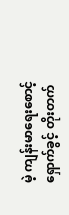မဲ့ ကျန်းမာရေးစောင့်ရှောက်ခွင့် တိုးတက်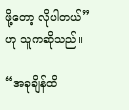ဖို့တော့ လိုပါတယ်” ဟု သူကဆိုသည်။

“အခုချိန်ထိ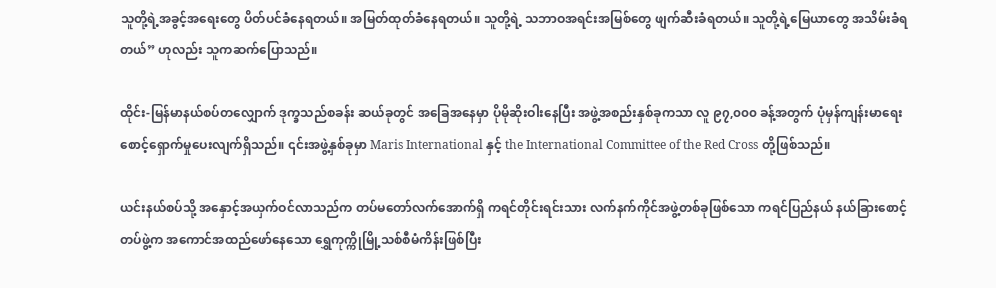သူတို့ရဲ့အခွင့်အရေးတွေ ပိတ်ပင်ခံနေရတယ်။ အမြတ်ထုတ်ခံနေရတယ်။ သူတို့ရဲ့ သဘာဝအရင်းအမြစ်တွေ ဖျက်ဆီးခံရတယ်။ သူတို့ရဲ့မြေယာတွေ အသိမ်းခံရတယ်” ဟုလည်း သူကဆက်ပြောသည်။

ထိုင်း-မြန်မာနယ်စပ်တလျှောက် ဒုက္ခသည်စခန်း ဆယ်ခုတွင် အခြေအနေမှာ ပိုမိုဆိုးဝါးနေပြီး အဖွဲ့အစည်းနှစ်ခုကသာ လူ ၉၇,၀၀၀ ခန့်အတွက် ပုံမှန်ကျန်းမာရေးစောင့်ရှောက်မှုပေးလျက်ရှိသည်။ ၎င်းအဖွဲ့နှစ်ခုမှာ Maris International နှင့် the International Committee of the Red Cross တို့ဖြစ်သည်။

ယင်းနယ်စပ်သို့ အနှောင့်အယှက်ဝင်လာသည်က တပ်မတော်လက်အောက်ရှိ ကရင်တိုင်းရင်းသား လက်နက်ကိုင်အဖွဲ့တစ်ခုဖြစ်သော ကရင်ပြည်နယ် နယ်ခြားစောင့်တပ်ဖွဲ့က အကောင်အထည်ဖော်နေသော ရွှေကုက္ကိုမြို့သစ်စီမံကိန်းဖြစ်ပြီး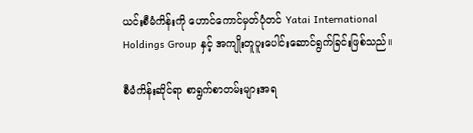ယင်းစီမံကိန်းကို ဟောင်ကောင်မှတ်ပုံတင် Yatai International Holdings Group နှင့် အကျိုးတူပူးပေါင်းဆောင်ရွက်ခြင်းဖြစ်သည်။

စီမံကိန်းဆိုင်ရာ စာရွက်စာတမ်းများအရ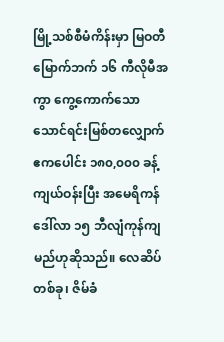မြို့သစ်စီမံကိန်းမှာ မြဝတီမြောက်ဘက် ၁၆ ကီလိုမီအကွာ ကွေ့ကောက်သော သောင်ရင်းမြစ်တလျှောက် ဧကပေါင်း ၁၈၀,၀၀၀ ခန့်ကျယ်ဝန်းပြီး အမေရိကန်ဒေါ်လာ ၁၅ ဘီလျံကုန်ကျမည်ဟုဆိုသည်။ လေဆိပ်တစ်ခု၊ ဇိမ်ခံ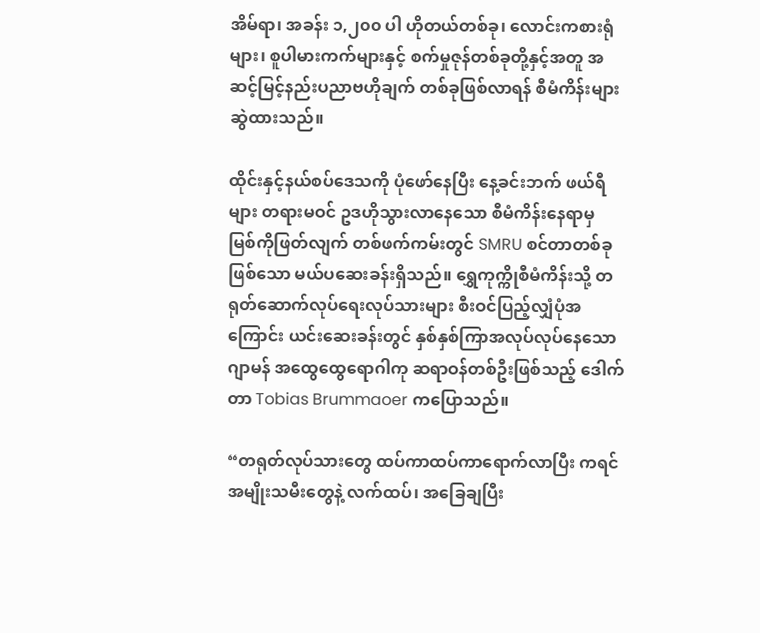အိမ်ရာ၊ အခန်း ၁,၂၀၀ ပါ ဟိုတယ်တစ်ခု၊ လောင်းကစားရုံများ၊ စူပါမားကက်များနှင့် စက်မှုဇုန်တစ်ခုတို့နှင့်အတူ အဆင့်မြင့်နည်းပညာဗဟိုချက် တစ်ခုဖြစ်လာရန် စီမံကိန်းများဆွဲထားသည်။

ထိုင်းနှင့်နယ်စပ်ဒေသကို ပုံဖော်နေပြီး နေ့ခင်းဘက် ဖယ်ရီများ တရားမဝင် ဥဒဟိုသွားလာနေသော စီမံကိန်းနေရာမှ မြစ်ကိုဖြတ်လျက် တစ်ဖက်ကမ်းတွင် SMRU စင်တာတစ်ခုဖြစ်သော မယ်ပဆေးခန်းရှိသည်။ ရွှေကုက္ကိုစီမံကိန်းသို့ တရုတ်ဆောက်လုပ်ရေးလုပ်သားများ စီးဝင်ပြည့်လျှံပုံအကြောင်း ယင်းဆေးခန်းတွင် နှစ်နှစ်ကြာအလုပ်လုပ်နေသော ဂျာမန် အထွေထွေရောဂါကု ဆရာဝန်တစ်ဦးဖြစ်သည့် ဒေါက်တာ Tobias Brummaoer ကပြောသည်။

“တရုတ်လုပ်သားတွေ ထပ်ကာထပ်ကာရောက်လာပြီး ကရင်အမျိုးသမီးတွေနဲ့ လက်ထပ်၊ အခြေချပြီး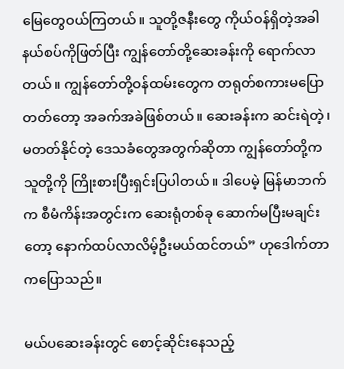မြေတွေဝယ်ကြတယ်။ သူတို့ဇနီးတွေ ကိုယ်ဝန်ရှိတဲ့အခါ နယ်စပ်ကိုဖြတ်ပြီး ကျွန်တော်တို့ဆေးခန်းကို ရောက်လာတယ်။ ကျွန်တော်တို့ဝန်ထမ်းတွေက တရုတ်စကားမပြောတတ်တော့ အခက်အခဲဖြစ်တယ်။ ဆေးခန်းက ဆင်းရဲတဲ့၊ မတတ်နိုင်တဲ့ ဒေသခံတွေအတွက်ဆိုတာ ကျွန်တော်တို့က သူတို့ကို ကြိုးစားပြီးရှင်းပြပါတယ်။ ဒါပေမဲ့ မြန်မာဘက်က စီမံကိန်းအတွင်းက ဆေးရုံတစ်ခု ဆောက်မပြီးမချင်းတော့ နောက်ထပ်လာလိမ့်ဦးမယ်ထင်တယ်” ဟုဒေါက်တာကပြောသည်။

မယ်ပဆေးခန်းတွင် စောင့်ဆိုင်းနေသည့်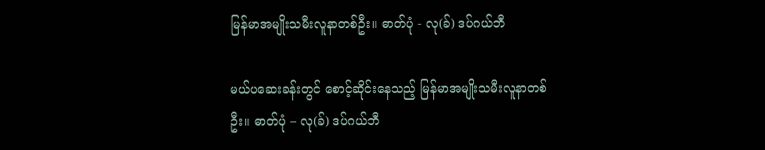မြန်မာအမျိုးသမီးလူနာတစ်ဦး။ ဓာတ်ပုံ - လု(ခ်) ဒပ်ဂယ်ဘီ

မယ်ပဆေးခန်းတွင် စောင့်ဆိုင်းနေသည့် မြန်မာအမျိုးသမီးလူနာတစ်ဦး။ ဓာတ်ပုံ – လု(ခ်) ဒပ်ဂယ်ဘီ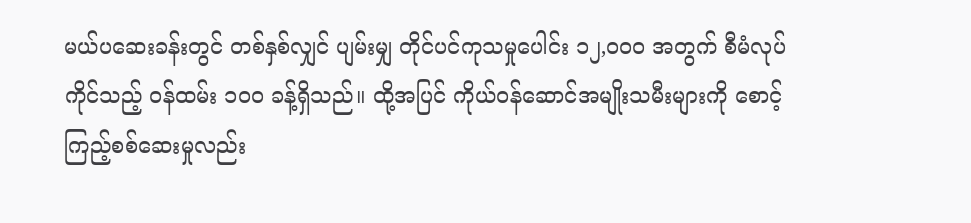မယ်ပဆေးခန်းတွင် တစ်နှစ်လျှင် ပျမ်းမျှ တိုင်ပင်ကုသမှုပေါင်း ၁၂,၀၀၀ အတွက် စီမံလုပ်ကိုင်သည့် ဝန်ထမ်း ၁၀၀ ခန့်ရှိသည်။ ထို့အပြင် ကိုယ်ဝန်ဆောင်အမျိုးသမီးများကို စောင့်ကြည့်စစ်ဆေးမှုလည်း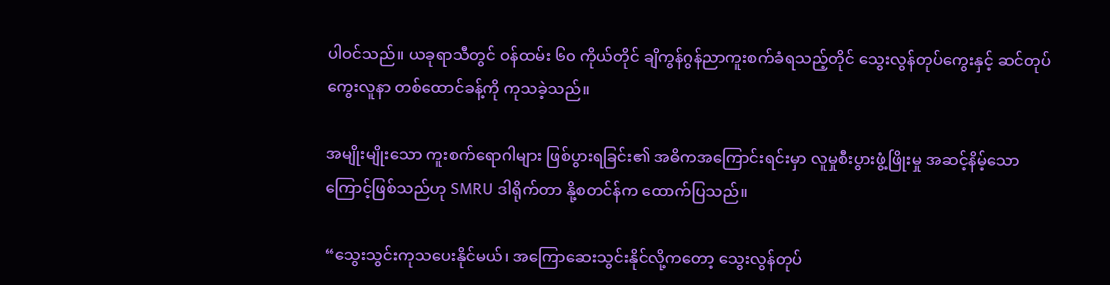ပါဝင်သည်။ ယခုရာသီတွင် ဝန်ထမ်း ၆၀ ကိုယ်တိုင် ချိကွန်ဂွန်ညာကူးစက်ခံရသည့်တိုင် သွေးလွန်တုပ်ကွေးနှင့် ဆင်တုပ်ကွေးလူနာ တစ်ထောင်ခန့်ကို ကုသခဲ့သည်။

အမျိုးမျိုးသော ကူးစက်ရောဂါများ ဖြစ်ပွားရခြင်း၏ အဓိကအကြောင်းရင်းမှာ လူမှုစီးပွားဖွံ့ဖြိုးမှု အဆင့်နိမ့်သောကြောင့်ဖြစ်သည်ဟု SMRU ဒါရိုက်တာ နို့စတင်န်က ထောက်ပြသည်။

“သွေးသွင်းကုသပေးနိုင်မယ်၊ အကြောဆေးသွင်းနိုင်လို့ကတော့ သွေးလွန်တုပ်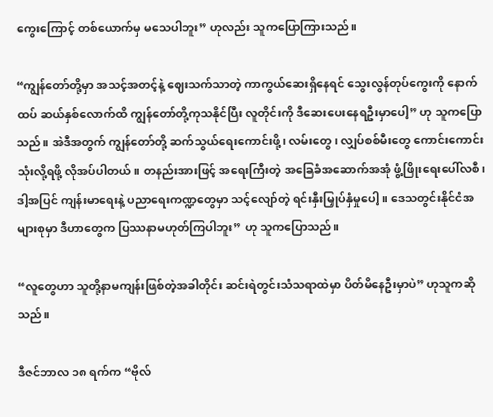ကွေးကြောင့် တစ်ယောက်မှ မသေပါဘူး” ဟုလည်း သူကပြောကြားသည်။

“ကျွန်တော်တို့မှာ အသင့်အတင့်နဲ့ ဈေးသက်သာတဲ့ ကာကွယ်ဆေးရှိနေရင် သွေးလွန်တုပ်ကွေးကို နောက်ထပ် ဆယ်နှစ်လောက်ထိ ကျွန်တော်တို့ကုသနိုင်ပြီး လူတိုင်းကို ဒီဆေးပေးနေရဦးမှာပေါ့” ဟု သူကပြောသည်။ အဲဒီအတွက် ကျွန်တော်တို့ ဆက်သွယ်ရေးကောင်းဖို့၊ လမ်းတွေ၊ လျှပ်စစ်မီးတွေ ကောင်းကောင်းသုံးလို့ရဖို့ လိုအပ်ပါတယ်။ တနည်းအားဖြင့် အရေးကြီးတဲ့ အခြေခံအဆောက်အအုံ ဖွံ့ဖြိုးရေးပေါ်လစီ၊ ဒါ့အပြင် ကျန်းမာရေးနဲ့ ပညာရေးကဏ္ဍတွေမှာ သင့်လျော်တဲ့ ရင်းနှီးမြှုပ်နှံမှုပေါ့။ ဒေသတွင်းနိုင်ငံအများစုမှာ ဒီဟာတွေက ပြဿနာမဟုတ်ကြပါဘူး” ဟု သူကပြောသည်။

“လူတွေဟာ သူတို့နာမကျန်းဖြစ်တဲ့အခါတိုင်း ဆင်းရဲတွင်းသံသရာထဲမှာ ပိတ်မိနေဦးမှာပဲ” ဟုသူကဆိုသည်။

ဒီဇင်ဘာလ ၁၈ ရက်က “ဗိုလ်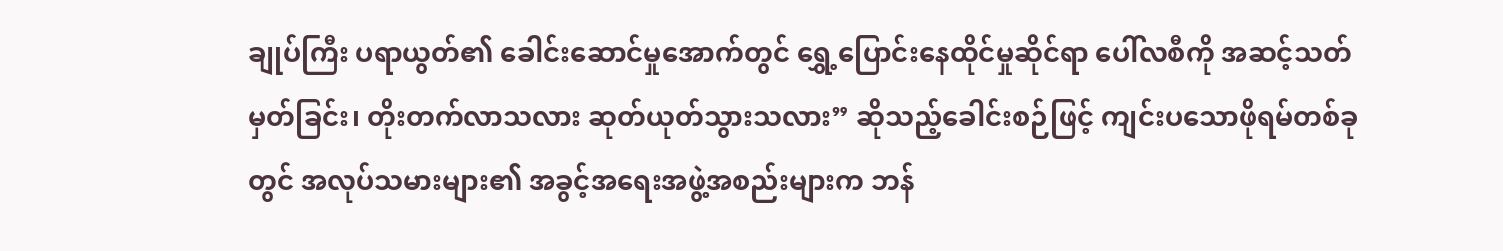ချုပ်ကြီး ပရာယွတ်၏ ခေါင်းဆောင်မှုအောက်တွင် ရွှေ့ပြောင်းနေထိုင်မှုဆိုင်ရာ ပေါ်လစီကို အဆင့်သတ်မှတ်ခြင်း၊ တိုးတက်လာသလား ဆုတ်ယုတ်သွားသလား” ဆိုသည့်ခေါင်းစဉ်ဖြင့် ကျင်းပသောဖိုရမ်တစ်ခုတွင် အလုပ်သမားများ၏ အခွင့်အရေးအဖွဲ့အစည်းများက ဘန်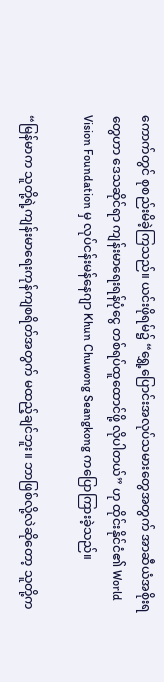ကောက်တွင် စုစည်းမိခဲ့ကြသည်။ ယင်းဖိုရမ်၌ “ရွှေ့ပြောင်းအလုပ်သမားတွေအတွက် အာဆီယံအစိုးရတွေဟာ ဒေသဆိုင်ရာ ကျန်းမာရေးရန်ပုံငွေ တစ်ရပ်ထူထောင်ဖို့ လိုပါတယ်” ဟု ထိုင်းနိုင်ငံ၏ World Vision Foundation မှ လုပ်ငန်းမန်နေဂျာ Khun Chuwong Seangkong ကပြောကြားခဲ့သည်။

“မြန်မာက သူတို့ရဲ့ကျန်းမာရေးကုန်ကျစရိတ်အတွက် မထည့်ချင်ဘူး။ ဘာဖြစ်လို့လဲဆိုတော့ သူတို့က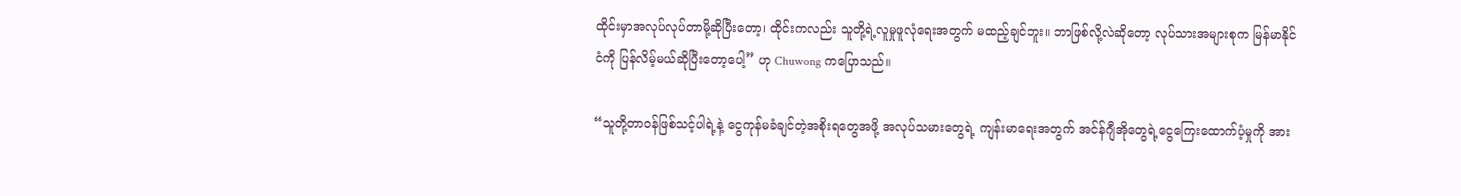ထိုင်းမှာအလုပ်လုပ်တာမို့ဆိုပြီးတော့၊ ထိုင်းကလည်း သူတို့ရဲ့လူမှုဖူလုံရေးအတွက် မထည့်ချင်ဘူး။ ဘာဖြစ်လို့လဲဆိုတော့ လုပ်သားအများစုက မြန်မာနိုင်ငံကို ပြန်လိမ့်မယ်ဆိုပြီးတော့ပေါ့” ဟု Chuwong ကပြောသည်။

“သူတို့တာဝန်ဖြစ်သင့်ပါရဲ့နဲ့ ငွေကုန်မခံချင်တဲ့အစိုးရတွေအဖို့ အလုပ်သမားတွေရဲ့ ကျန်းမာရေးအတွက် အင်န်ဂျီအိုတွေရဲ့ငွေကြေးထောက်ပံ့မှုကို အား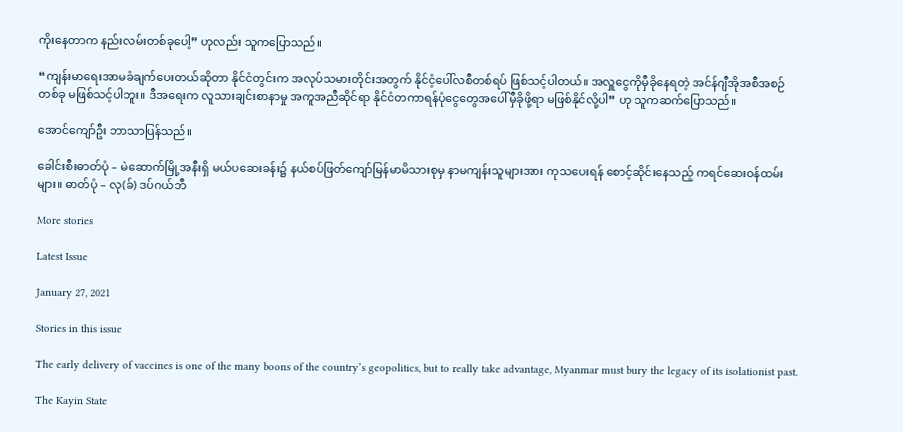ကိုးနေတာက နည်းလမ်းတစ်ခုပေါ့” ဟုလည်း သူကပြောသည်။

“ကျန်းမာရေးအာမခံချက်ပေးတယ်ဆိုတာ နိုင်ငံတွင်းက အလုပ်သမားတိုင်းအတွက် နိုင်ငံ့ပေါ်လစီတစ်ရပ် ဖြစ်သင့်ပါတယ်။ အလှူငွေကိုမှီခိုနေရတဲ့ အင်န်ဂျီအိုအစီအစဉ်တစ်ခု မဖြစ်သင့်ပါဘူး။ ဒီအရေးက လူသားချင်းစာနာမှု အကူအညီဆိုင်ရာ နိုင်ငံတကာရန်ပုံငွေတွေအပေါ်မှီခိုဖို့ရာ မဖြစ်နိုင်လို့ပါ” ဟု သူကဆက်ပြောသည်။

အောင်ကျော်ဦး ဘာသာပြန်သည်။

ခေါင်းစီးဓာတ်ပုံ – မဲဆောက်မြို့အနီးရှိ မယ်ပဆေးခန်း၌ နယ်စပ်ဖြတ်ကျော်မြန်မာမိသားစုမှ နာမကျန်းသူများအား ကုသပေးရန် စောင့်ဆိုင်းနေသည့် ကရင်ဆေးဝန်ထမ်းများ။ ဓာတ်ပုံ – လု(ခ်) ဒပ်ဂယ်ဘီ

More stories

Latest Issue

January 27, 2021

Stories in this issue

The early delivery of vaccines is one of the many boons of the country’s geopolitics, but to really take advantage, Myanmar must bury the legacy of its isolationist past.

The Kayin State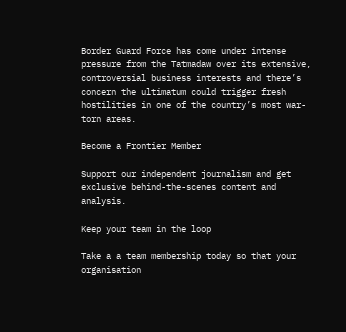Border Guard Force has come under intense pressure from the Tatmadaw over its extensive, controversial business interests and there’s concern the ultimatum could trigger fresh hostilities in one of the country’s most war-torn areas.

Become a Frontier Member

Support our independent journalism and get exclusive behind-the-scenes content and analysis.

Keep your team in the loop

Take a a team membership today so that your organisation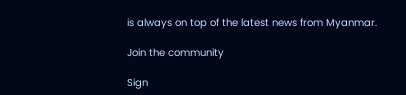is always on top of the latest news from Myanmar.

Join the community

Sign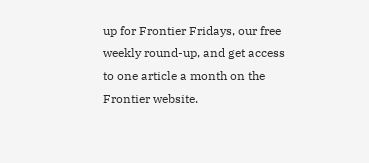up for Frontier Fridays, our free weekly round-up, and get access to one article a month on the Frontier website.